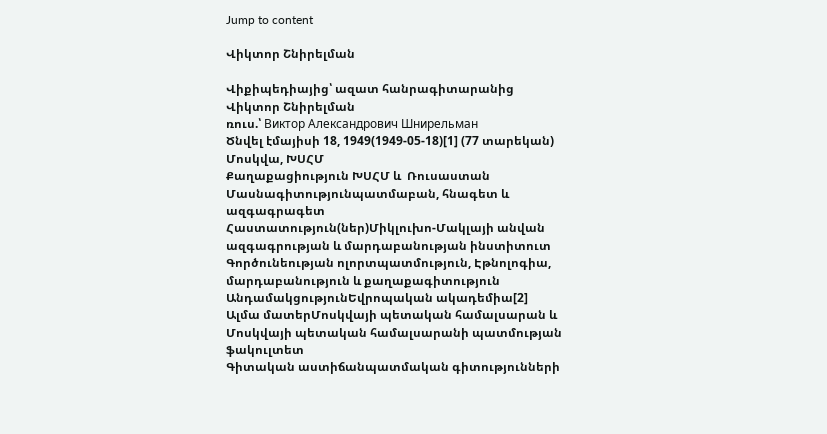Jump to content

Վիկտոր Շնիրելման

Վիքիպեդիայից՝ ազատ հանրագիտարանից
Վիկտոր Շնիրելման
ռուս.՝ Виктор Александрович Шнирельман
Ծնվել էմայիսի 18, 1949(1949-05-18)[1] (77 տարեկան)
Մոսկվա, ԽՍՀՄ
Քաղաքացիություն ԽՍՀՄ և  Ռուսաստան
Մասնագիտությունպատմաբան, հնագետ և ազգագրագետ
Հաստատություն(ներ)Միկլուխո-Մակլայի անվան ազգագրության և մարդաբանության ինստիտուտ
Գործունեության ոլորտպատմություն, Էթնոլոգիա, մարդաբանություն և քաղաքագիտություն
ԱնդամակցությունԵվրոպական ակադեմիա[2]
Ալմա մատերՄոսկվայի պետական համալսարան և Մոսկվայի պետական համալսարանի պատմության ֆակուլտետ
Գիտական աստիճանպատմական գիտությունների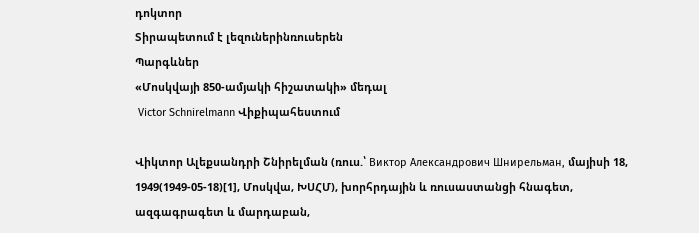դոկտոր
Տիրապետում է լեզուներինռուսերեն
Պարգևներ
«Մոսկվայի 850-ամյակի հիշատակի» մեդալ
 Victor Schnirelmann Վիքիպահեստում

Վիկտոր Ալեքսանդրի Շնիրելման (ռուս.՝ Виктор Александрович Шнирельман, մայիսի 18, 1949(1949-05-18)[1], Մոսկվա, ԽՍՀՄ), խորհրդային և ռուսաստանցի հնագետ, ազգագրագետ և մարդաբան,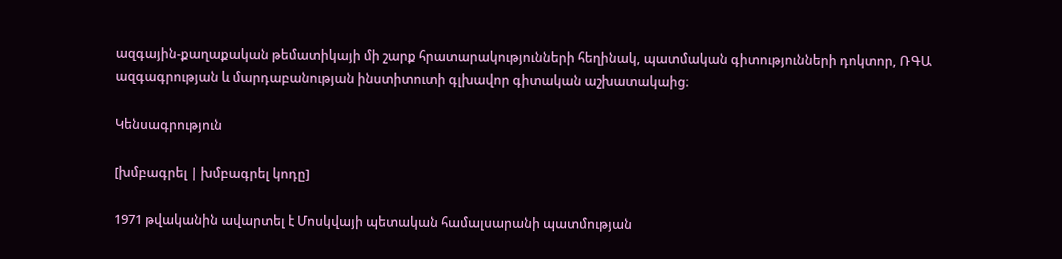ազգային-քաղաքական թեմատիկայի մի շարք հրատարակությունների հեղինակ, պատմական գիտությունների դոկտոր, ՌԳԱ ազգագրության և մարդաբանության ինստիտուտի գլխավոր գիտական աշխատակաից։

Կենսագրություն

[խմբագրել | խմբագրել կոդը]

1971 թվականին ավարտել է Մոսկվայի պետական համալսարանի պատմության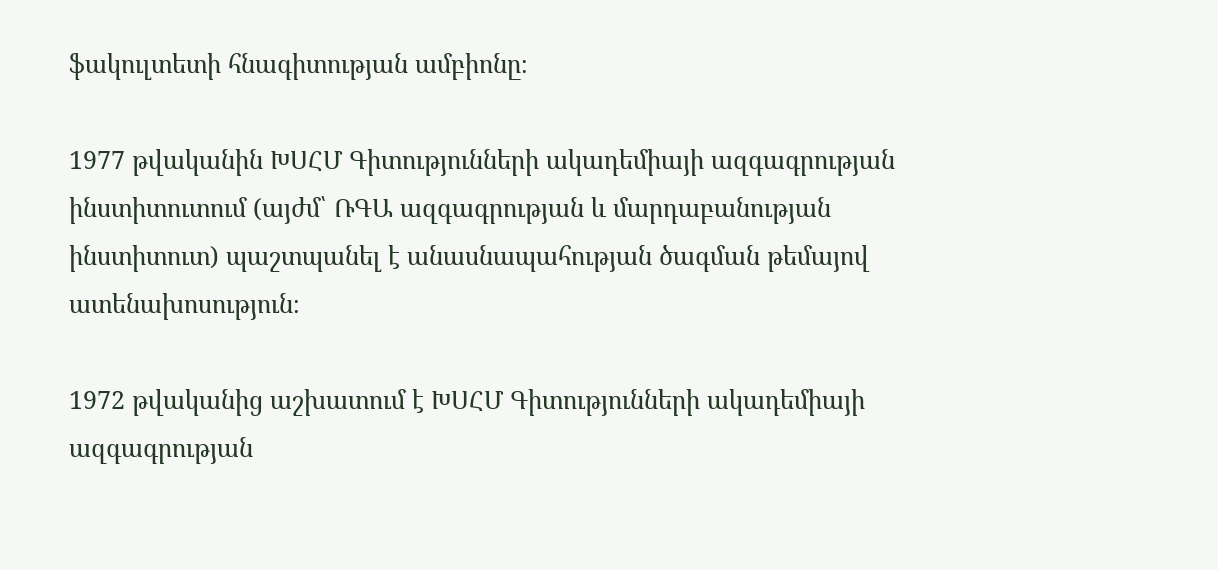ֆակուլտետի հնագիտության ամբիոնը։

1977 թվականին ԽՍՀՄ Գիտությունների ակադեմիայի ազգագրության ինստիտուտում (այժմ՝ ՌԳԱ ազգագրության և մարդաբանության ինստիտուտ) պաշտպանել է անասնապահության ծագման թեմայով ատենախոսություն։

1972 թվականից աշխատում է ԽՍՀՄ Գիտությունների ակադեմիայի ազգագրության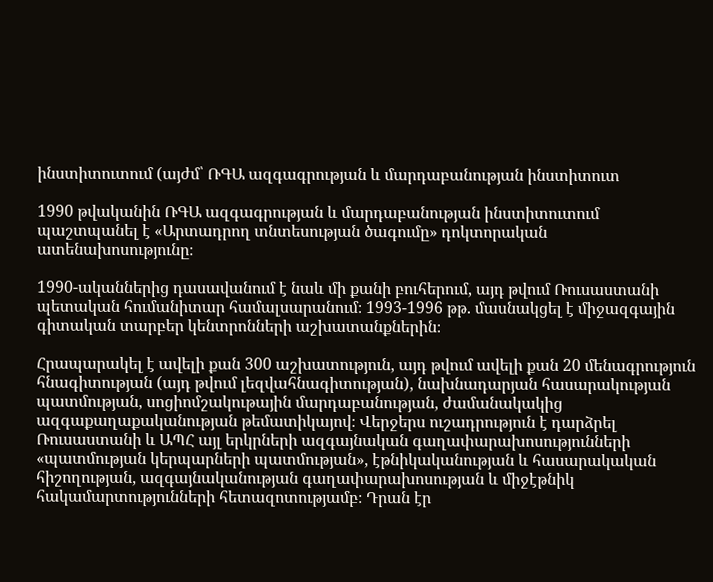ինստիտուտում (այժմ՝ ՌԳԱ ազգագրության և մարդաբանության ինստիտուտ

1990 թվականին ՌԳԱ ազգագրության և մարդաբանության ինստիտուտում պաշտպանել է «Արտադրող տնտեսության ծագումը» դոկտորական ատենախոսությունը։

1990-ականներից դասավանում է նաև մի քանի բուհերում, այդ թվում Ռուսաստանի պետական հումանիտար համալսարանում։ 1993-1996 թթ. մասնակցել է միջազգային գիտական տարբեր կենտրոնների աշխատանքներին։

Հրապարակել է ավելի քան 300 աշխատություն, այդ թվում ավելի քան 20 մենագրություն հնագիտության (այդ թվում լեզվահնագիտության), նախնադարյան հասարակության պատմության, սոցիոմշակութային մարդաբանության, ժամանակակից ազգաքաղաքականության թեմատիկայով։ Վերջերս ուշադրություն է դարձրել Ռուսաստանի և ԱՊՀ այլ երկրների ազգայնական գաղափարախոսությունների «պատմության կերպարների պատմության», էթնիկականության և հասարակական հիշողության, ազգայնականության գաղափարախոսության և միջէթնիկ հակամարտությունների հետազոտությամբ։ Դրան էր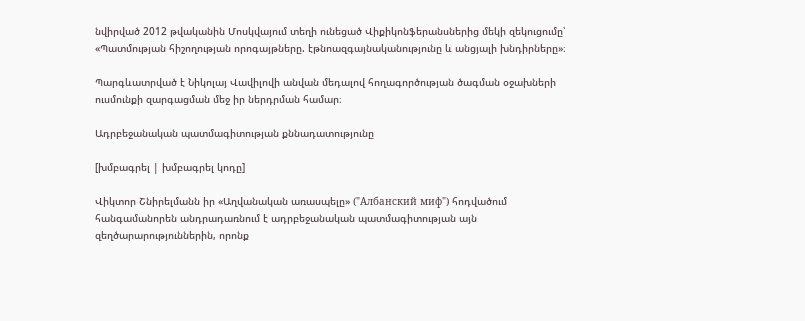նվիրված 2012 թվականին Մոսկվայում տեղի ունեցած Վիքիկոնֆերանսներից մեկի զեկուցումը՝ «Պատմության հիշողության որոգայթները. էթնոազգայնականությունը և անցյալի խնդիրները»։

Պարգևատրված է Նիկոլայ Վավիլովի անվան մեդալով հողագործության ծագման օջախների ուսմունքի զարգացման մեջ իր ներդրման համար։

Ադրբեջանական պատմագիտության քննադատությունը

[խմբագրել | խմբագրել կոդը]

Վիկտոր Շնիրելմանն իր «Աղվանական առասպելը» ("Албанский миф") հոդվածում հանգամանորեն անդրադառնում է ադրբեջանական պատմագիտության այն զեղծարարություններին, որոնք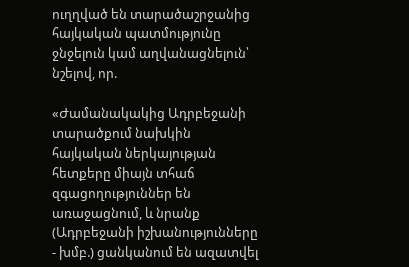ուղղված են տարածաշրջանից հայկական պատմությունը ջնջելուն կամ աղվանացնելուն՝ նշելով, որ.

«Ժամանակակից Ադրբեջանի տարածքում նախկին հայկական ներկայության հետքերը միայն տհաճ զգացողություններ են առաջացնում, և նրանք (Ադրբեջանի իշխանությունները - խմբ.) ցանկանում են ազատվել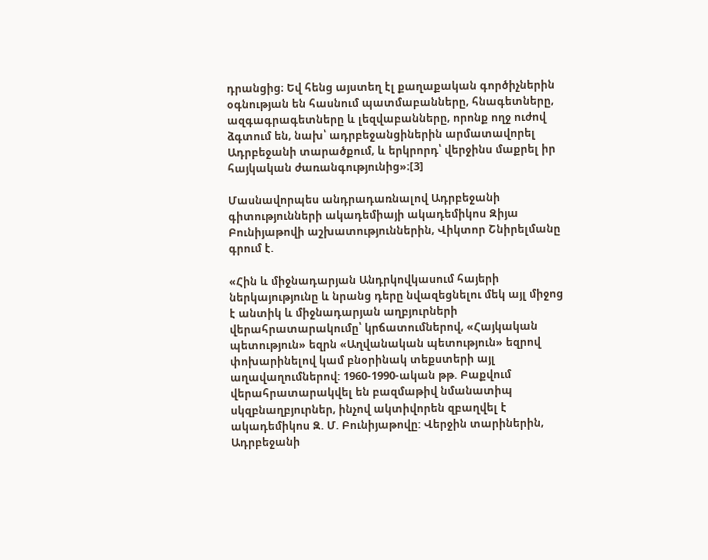դրանցից։ Եվ հենց այստեղ էլ քաղաքական գործիչներին օգնության են հասնում պատմաբանները, հնագետները, ազգագրագետները և լեզվաբանները, որոնք ողջ ուժով ձգտում են, նախ՝ ադրբեջանցիներին արմատավորել Ադրբեջանի տարածքում, և երկրորդ՝ վերջինս մաքրել իր հայկական ժառանգությունից»։[3]

Մասնավորպես անդրադառնալով Ադրբեջանի գիտությունների ակադեմիայի ակադեմիկոս Զիյա Բունիյաթովի աշխատություններին, Վիկտոր Շնիրելմանը գրում է.

«Հին և միջնադարյան Անդրկովկասում հայերի ներկայությունը և նրանց դերը նվազեցնելու մեկ այլ միջոց է անտիկ և միջնադարյան աղբյուրների վերահրատարակումը՝ կրճատումներով, «Հայկական պետություն» եզրն «Աղվանական պետություն» եզրով փոխարինելով կամ բնօրինակ տեքստերի այլ աղավաղումներով: 1960-1990-ական թթ. Բաքվում վերահրատարակվել են բազմաթիվ նմանատիպ սկզբնաղբյուրներ, ինչով ակտիվորեն զբաղվել է ակադեմիկոս Զ. Մ. Բունիյաթովը: Վերջին տարիներին, Ադրբեջանի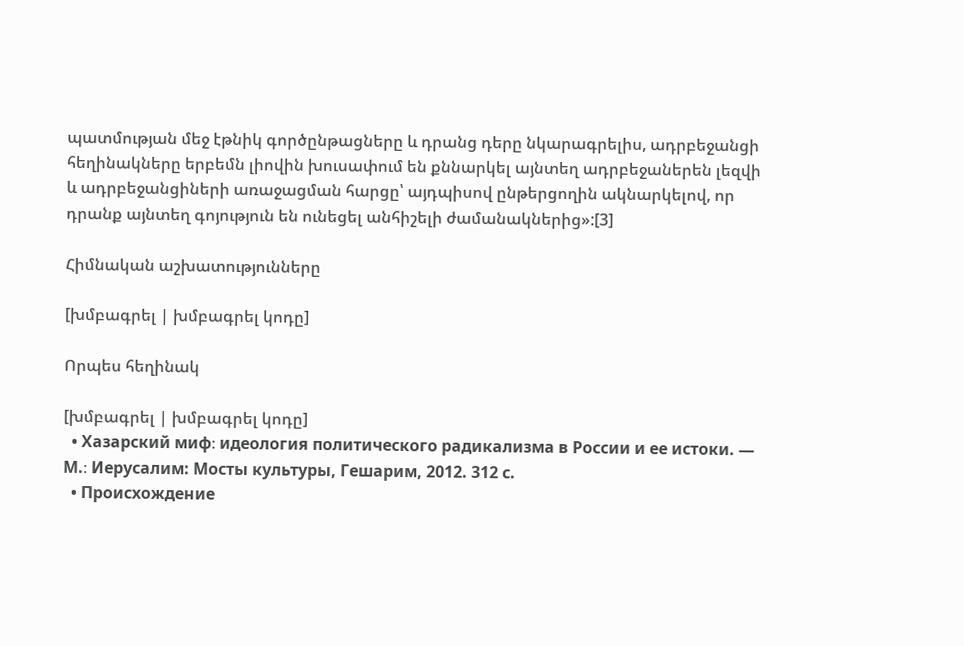պատմության մեջ էթնիկ գործընթացները և դրանց դերը նկարագրելիս, ադրբեջանցի հեղինակները երբեմն լիովին խուսափում են քննարկել այնտեղ ադրբեջաներեն լեզվի և ադրբեջանցիների առաջացման հարցը՝ այդպիսով ընթերցողին ակնարկելով, որ դրանք այնտեղ գոյություն են ունեցել անհիշելի ժամանակներից»:[3]

Հիմնական աշխատությունները

[խմբագրել | խմբագրել կոդը]

Որպես հեղինակ

[խմբագրել | խմբագրել կոդը]
  • Хазарский миф։ идеология политического радикализма в России и ее истоки. — М.։ Иерусалим: Мосты культуры, Гешарим, 2012. 312 с.
  • Происхождение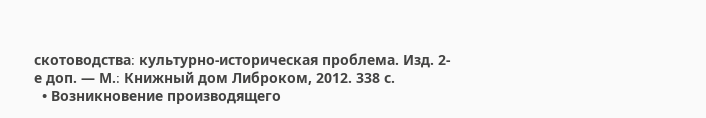скотоводства։ культурно-историческая проблема. Изд. 2-е доп. — М.։ Книжный дом Либроком, 2012. 338 с.
  • Возникновение производящего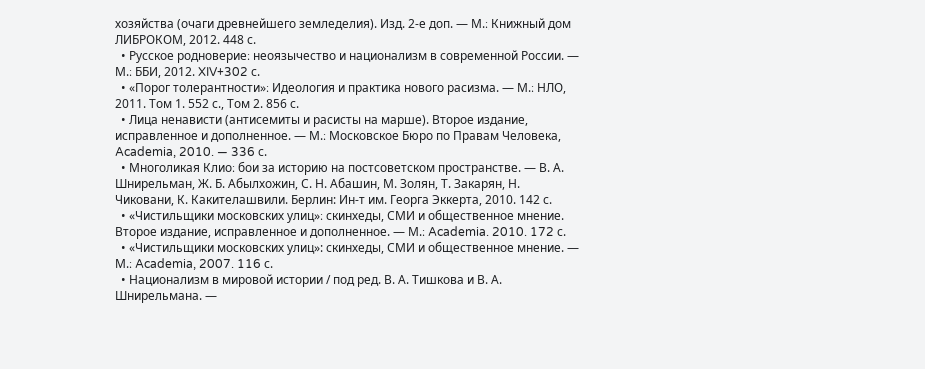хозяйства (очаги древнейшего земледелия). Изд. 2-е доп. — М.։ Книжный дом ЛИБРОКОМ, 2012. 448 с.
  • Русское родноверие։ неоязычество и национализм в современной России. — М.։ ББИ, 2012. XIV+302 с.
  • «Порог толерантности»։ Идеология и практика нового расизма. — М.։ НЛО, 2011. Том 1. 552 с., Том 2. 856 с.
  • Лица ненависти (антисемиты и расисты на марше). Второе издание, исправленное и дополненное. — М.։ Московское Бюро по Правам Человека, Academia, 2010. — 336 с.
  • Многоликая Клио։ бои за историю на постсоветском пространстве. — В. А. Шнирельман, Ж. Б. Абылхожин, С. Н. Абашин, М. Золян, Т. Закарян, Н. Чиковани, К. Какителашвили. Берлин: Ин-т им. Георга Эккерта, 2010. 142 с.
  • «Чистильщики московских улиц»։ скинхеды, СМИ и общественное мнение. Второе издание, исправленное и дополненное. — М.։ Academia. 2010. 172 с.
  • «Чистильщики московских улиц»: скинхеды, СМИ и общественное мнение. — М.։ Academia, 2007. 116 с.
  • Национализм в мировой истории / под ред. В. А. Тишкова и В. А. Шнирельмана. —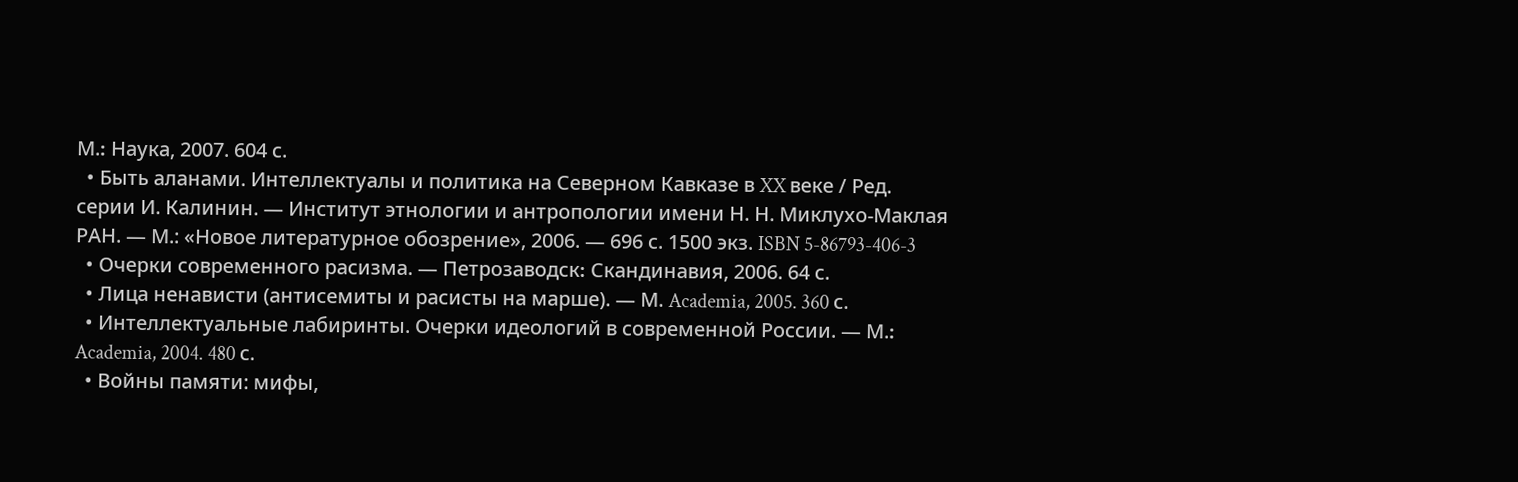М.։ Наука, 2007. 604 с.
  • Быть аланами. Интеллектуалы и политика на Северном Кавказе в XX веке / Ред. серии И. Калинин. — Институт этнологии и антропологии имени Н. Н. Миклухо-Маклая РАН. — М.: «Новое литературное обозрение», 2006. — 696 с. 1500 экз. ISBN 5-86793-406-3
  • Очерки современного расизма. — Петрозаводск։ Скандинавия, 2006. 64 с.
  • Лица ненависти (антисемиты и расисты на марше). — М. Academia, 2005. 360 с.
  • Интеллектуальные лабиринты. Очерки идеологий в современной России. — М.։ Academia, 2004. 480 с.
  • Войны памяти: мифы,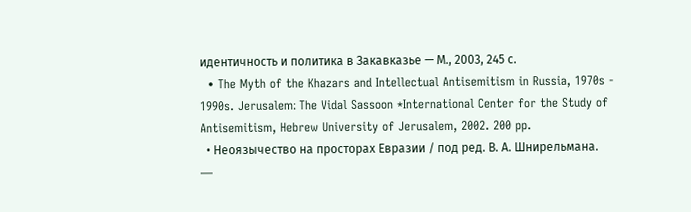идентичность и политика в Закавказье — М., 2003, 245 с.
  • The Myth of the Khazars and Intellectual Antisemitism in Russia, 1970s - 1990s. Jerusalem։ The Vidal Sassoon *International Center for the Study of Antisemitism, Hebrew University of Jerusalem, 2002. 200 pp.
  • Неоязычество на просторах Евразии / под ред. В. А. Шнирельмана. —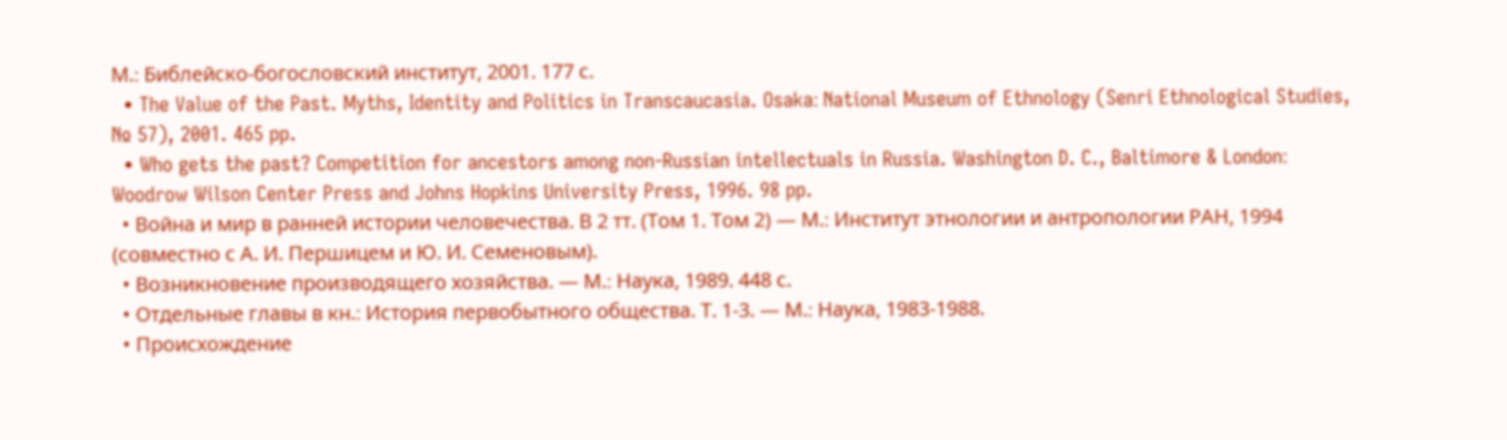М.։ Библейско-богословский институт, 2001. 177 с.
  • The Value of the Past. Myths, Identity and Politics in Transcaucasia. Osaka։ National Museum of Ethnology (Senri Ethnological Studies, № 57), 2001. 465 pp.
  • Who gets the past? Competition for ancestors among non-Russian intellectuals in Russia. Washington D. C., Baltimore & London։ Woodrow Wilson Center Press and Johns Hopkins University Press, 1996. 98 pp.
  • Война и мир в ранней истории человечества. В 2 тт. (Том 1. Том 2) — М.։ Институт этнологии и антропологии РАН, 1994 (совместно с А. И. Першицем и Ю. И. Семеновым).
  • Возникновение производящего хозяйства. — М.։ Наука, 1989. 448 с.
  • Отдельные главы в кн.։ История первобытного общества. Т. 1-3. — М.։ Наука, 1983-1988.
  • Происхождение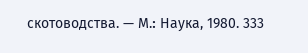скотоводства. — М.։ Наука, 1980. 333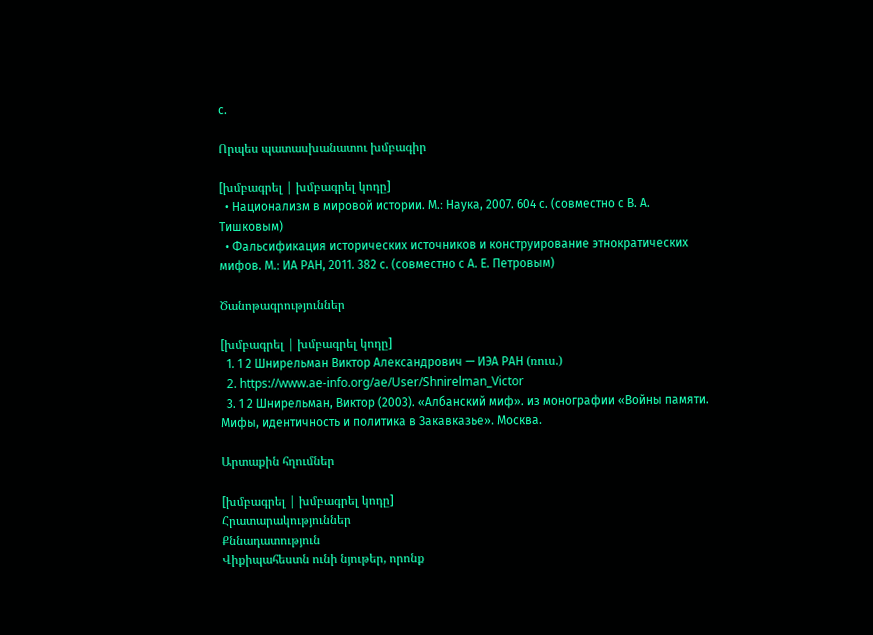с.

Որպես պատասխանատու խմբագիր

[խմբագրել | խմբագրել կոդը]
  • Национализм в мировой истории. М.։ Наука, 2007. 604 с. (совместно с В. А. Тишковым)
  • Фальсификация исторических источников и конструирование этнократических мифов. М.։ ИА РАН, 2011. 382 с. (совместно с А. Е. Петровым)

Ծանոթագրություններ

[խմբագրել | խմբագրել կոդը]
  1. 1 2 Шнирельман Виктор Александрович — ИЭА РАН (ռուս.)
  2. https://www.ae-info.org/ae/User/Shnirelman_Victor
  3. 1 2 Шнирельман, Виктор (2003). «Албанский миф». из монографии «Войны памяти. Мифы, идентичность и политика в Закавказье». Москва.

Արտաքին հղումներ

[խմբագրել | խմբագրել կոդը]
Հրատարակություններ
Քննադատություն
Վիքիպահեստն ունի նյութեր, որոնք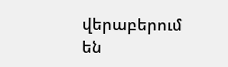վերաբերում են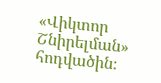«Վիկտոր Շնիրելման» հոդվածին։